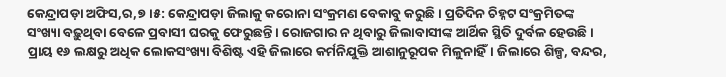କେନ୍ଦ୍ରାପଡ଼ା ଅଫିସ,ର,୭।୫: କେନ୍ଦ୍ରାପଡ଼ା ଜିଲାକୁ କରୋନା ସଂକ୍ରମଣ ବେକାବୁ କରୁଛି। ପ୍ରତିଦିନ ଚିହ୍ନଟ ସଂକ୍ରମିତଙ୍କ ସଂଖ୍ୟା ବଢ଼ୁଥିବା ବେଳେ ପ୍ରବାସୀ ଘରକୁ ଫେରୁଛନ୍ତି। ରୋଜଗାର ନ ଥିବାରୁ ଜିଲାବାସୀଙ୍କ ଆର୍ଥିକ ସ୍ଥିତି ଦୁର୍ବଳ ହେଉଛି। ପ୍ରାୟ ୧୬ ଲକ୍ଷରୁ ଅଧିକ ଲୋକସଂଖ୍ୟା ବିଶିଷ୍ଟ ଏହି ଜିଲାରେ କର୍ମନିଯୁକ୍ତି ଆଶାନୁରୂପକ ମିଳୁନାହିଁ। ଜିଲାରେ ଶିଳ୍ପ, ବନ୍ଦର,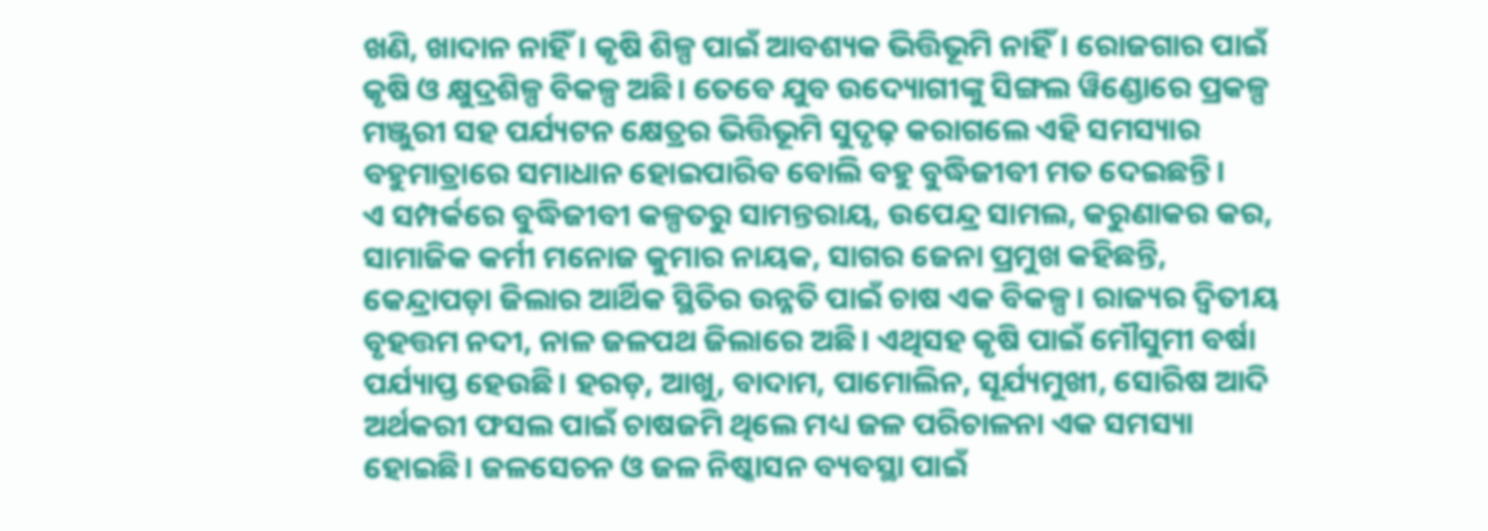ଖଣି, ଖାଦାନ ନାହିଁ। କୃଷି ଶିଳ୍ପ ପାଇଁ ଆବଶ୍ୟକ ଭିତ୍ତିଭୂମି ନାହିଁ। ରୋଜଗାର ପାଇଁ କୃଷି ଓ କ୍ଷୁଦ୍ରଶିଳ୍ପ ବିକଳ୍ପ ଅଛି। ତେବେ ଯୁବ ଉଦ୍ୟୋଗୀଙ୍କୁ ସିଙ୍ଗଲ ୱିଣ୍ଡୋରେ ପ୍ରକଳ୍ପ ମଞ୍ଜୁରୀ ସହ ପର୍ଯ୍ୟଟନ କ୍ଷେତ୍ରର ଭିତ୍ତିଭୂମି ସୁଦୃଢ଼ କରାଗଲେ ଏହି ସମସ୍ୟାର ବହୁମାତ୍ରାରେ ସମାଧାନ ହୋଇପାରିବ ବୋଲି ବହୁ ବୁଦ୍ଧିଜୀବୀ ମତ ଦେଇଛନ୍ତି।
ଏ ସମ୍ପର୍କରେ ବୁଦ୍ଧିଜୀବୀ କଳ୍ପତରୁ ସାମନ୍ତରାୟ, ଉପେନ୍ଦ୍ର ସାମଲ, କରୁଣାକର କର, ସାମାଜିକ କର୍ମୀ ମନୋଜ କୁମାର ନାୟକ, ସାଗର ଜେନା ପ୍ରମୁଖ କହିଛନ୍ତି, କେନ୍ଦ୍ରାପଡ଼ା ଜିଲାର ଆର୍ଥିକ ସ୍ଥିତିର ଉନ୍ନତି ପାଇଁ ଚାଷ ଏକ ବିକଳ୍ପ। ରାଜ୍ୟର ଦ୍ୱିତୀୟ ବୃହତ୍ତମ ନଦୀ, ନାଳ ଜଳପଥ ଜିଲାରେ ଅଛି। ଏଥିସହ କୃଷି ପାଇଁ ମୌସୁମୀ ବର୍ଷା ପର୍ଯ୍ୟାପ୍ତ ହେଉଛି। ହରଡ଼, ଆଖୁ, ବାଦାମ, ପାମୋଲିନ, ସୂର୍ଯ୍ୟମୁଖୀ, ସୋରିଷ ଆଦି ଅର୍ଥକରୀ ଫସଲ ପାଇଁ ଚାଷଜମି ଥିଲେ ମଧ୍ୟ ଜଳ ପରିଚାଳନା ଏକ ସମସ୍ୟା ହୋଇଛି। ଜଳସେଚନ ଓ ଜଳ ନିଷ୍କାସନ ବ୍ୟବସ୍ଥା ପାଇଁ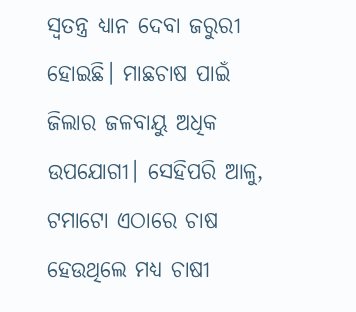ସ୍ବତନ୍ତ୍ର ଧ୍ୟାନ ଦେବା ଜରୁରୀ ହୋଇଛି। ମାଛଚାଷ ପାଇଁ ଜିଲାର ଜଳବାୟୁ ଅଧିକ ଉପଯୋଗୀ। ସେହିପରି ଆଳୁ, ଟମାଟୋ ଏଠାରେ ଚାଷ ହେଉଥିଲେ ମଧ୍ୟ ଚାଷୀ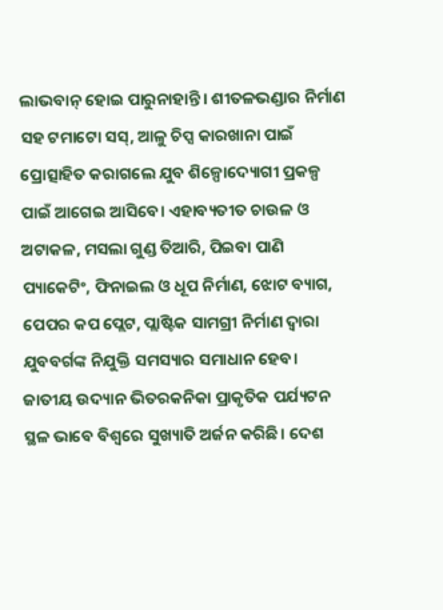ଲାଭବାନ୍ ହୋଇ ପାରୁନାହାନ୍ତି। ଶୀତଳଭଣ୍ଡାର ନିର୍ମାଣ ସହ ଟମାଟୋ ସସ୍, ଆଳୁ ଚିପ୍ସ କାରଖାନା ପାଇଁ ପ୍ରୋତ୍ସାହିତ କରାଗଲେ ଯୁବ ଶିଳ୍ପୋଦ୍ୟୋଗୀ ପ୍ରକଳ୍ପ ପାଇଁ ଆଗେଇ ଆସିବେ। ଏହାବ୍ୟତୀତ ଚାଉଳ ଓ ଅଟାକଳ, ମସଲା ଗୁଣ୍ଡ ତିଆରି, ପିଇବା ପାଣି ପ୍ୟାକେଟିଂ, ଫିନାଇଲ ଓ ଧୂପ ନିର୍ମାଣ, ଝୋଟ ବ୍ୟାଗ, ପେପର କପ ପ୍ଲେଟ, ପ୍ଲାଷ୍ଟିକ ସାମଗ୍ରୀ ନିର୍ମାଣ ଦ୍ୱାରା ଯୁବବର୍ଗଙ୍କ ନିଯୁକ୍ତି ସମସ୍ୟାର ସମାଧାନ ହେବ। ଜାତୀୟ ଉଦ୍ୟାନ ଭିତରକନିକା ପ୍ରାକୃତିକ ପର୍ଯ୍ୟଟନ ସ୍ଥଳ ଭାବେ ବିଶ୍ୱରେ ସୁଖ୍ୟାତି ଅର୍ଜନ କରିଛି। ଦେଶ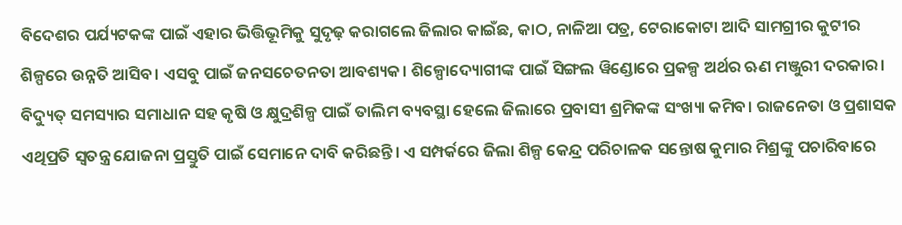ବିଦେଶର ପର୍ଯ୍ୟଟକଙ୍କ ପାଇଁ ଏହାର ଭିତ୍ତିଭୂମିକୁ ସୁଦୃଢ଼ କରାଗଲେ ଜିଲାର କାଇଁଛ, କାଠ, ନାଳିଆ ପତ୍ର, ଟେରାକୋଟା ଆଦି ସାମଗ୍ରୀର କୁଟୀର ଶିଳ୍ପରେ ଉନ୍ନତି ଆସିବ। ଏସବୁ ପାଇଁ ଜନସଚେତନତା ଆବଶ୍ୟକ। ଶିଳ୍ପୋଦ୍ୟୋଗୀଙ୍କ ପାଇଁ ସିଙ୍ଗଲ ୱିଣ୍ଡୋରେ ପ୍ରକଳ୍ପ ଅର୍ଥର ଋଣ ମଞ୍ଜୁରୀ ଦରକାର। ବିଦ୍ୟୁତ୍ ସମସ୍ୟାର ସମାଧାନ ସହ କୃଷି ଓ କ୍ଷୁଦ୍ରଶିଳ୍ପ ପାଇଁ ତାଲିମ ବ୍ୟବସ୍ଥା ହେଲେ ଜିଲାରେ ପ୍ରବାସୀ ଶ୍ରମିକଙ୍କ ସଂଖ୍ୟା କମିବ। ରାଜନେତା ଓ ପ୍ରଶାସକ ଏଥିପ୍ରତି ସ୍ବତନ୍ତ୍ର ଯୋଜନା ପ୍ରସ୍ତୁତି ପାଇଁ ସେମାନେ ଦାବି କରିଛନ୍ତି। ଏ ସମ୍ପର୍କରେ ଜିଲା ଶିଳ୍ପ କେନ୍ଦ୍ର ପରିଚାଳକ ସନ୍ତୋଷ କୁମାର ମିଶ୍ରଙ୍କୁ ପଚାରିବାରେ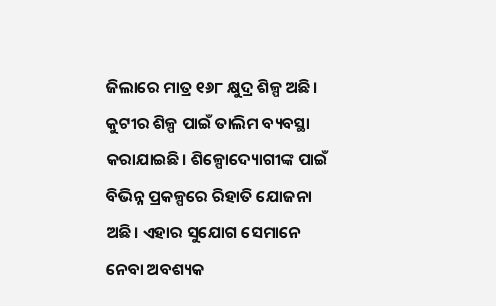ଜିଲାରେ ମାତ୍ର ୧୬୮ କ୍ଷୁଦ୍ର ଶିଳ୍ପ ଅଛି। କୁଟୀର ଶିଳ୍ପ ପାଇଁ ତାଲିମ ବ୍ୟବସ୍ଥା କରାଯାଇଛି। ଶିଳ୍ପୋଦ୍ୟୋଗୀଙ୍କ ପାଇଁ ବିଭିନ୍ନ ପ୍ରକଳ୍ପରେ ରିହାତି ଯୋଜନା ଅଛି। ଏହାର ସୁଯୋଗ ସେମାନେ ନେବା ଅବଶ୍ୟକ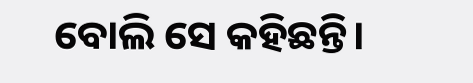ବୋଲି ସେ କହିଛନ୍ତି।